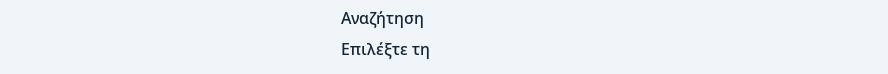Αναζήτηση
Επιλέξτε τη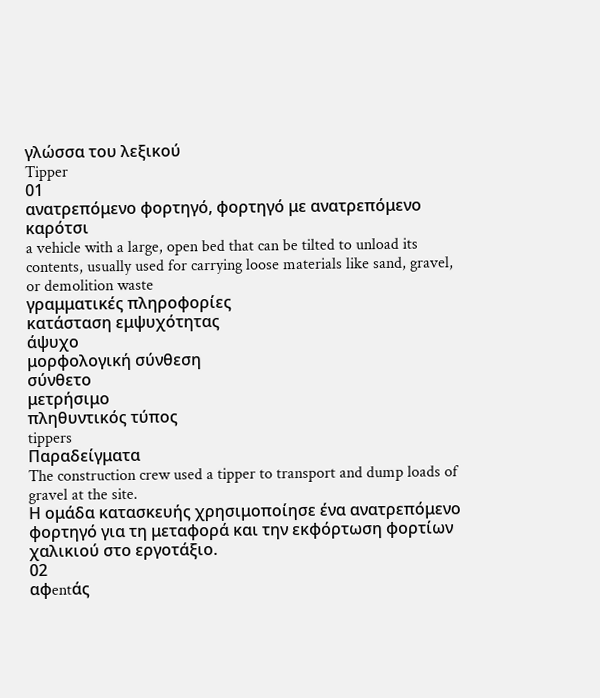γλώσσα του λεξικού
Tipper
01
ανατρεπόμενο φορτηγό, φορτηγό με ανατρεπόμενο καρότσι
a vehicle with a large, open bed that can be tilted to unload its contents, usually used for carrying loose materials like sand, gravel, or demolition waste
γραμματικές πληροφορίες
κατάσταση εμψυχότητας
άψυχο
μορφολογική σύνθεση
σύνθετο
μετρήσιμο
πληθυντικός τύπος
tippers
Παραδείγματα
The construction crew used a tipper to transport and dump loads of gravel at the site.
Η ομάδα κατασκευής χρησιμοποίησε ένα ανατρεπόμενο φορτηγό για τη μεταφορά και την εκφόρτωση φορτίων χαλικιού στο εργοτάξιο.
02
αφentάς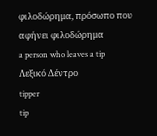φιλοδώρημα, πρόσωπο που αφήνει φιλοδώρημα
a person who leaves a tip
Λεξικό Δέντρο
tipper
tip